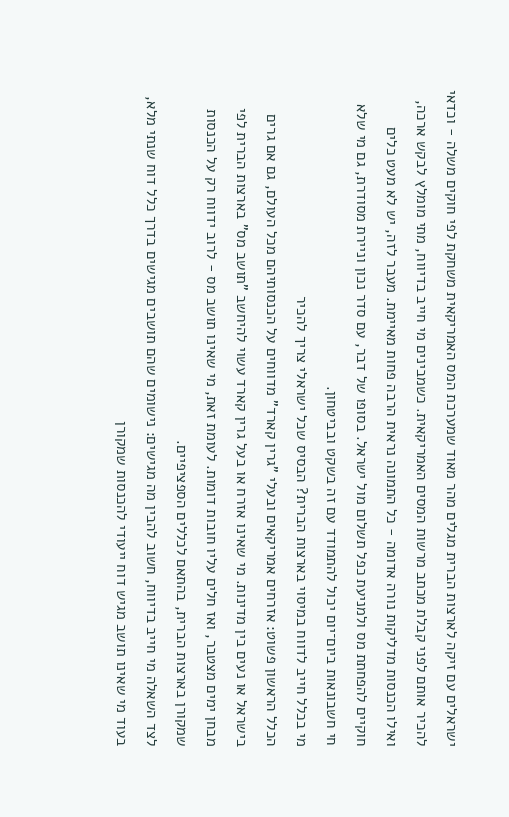ישראלים עם זיקה לארצות הברית מגלים מהר מאוד שמערכת המס האמריקאית משחקת לפי חוקים משלה - וכדאי להכיר אותם לפני קבלת מכתב מרשות המסים האמריקאית. כשמבינים מי חייב בדיווח, מתי מומלץ לבקש ארכה, ואילו הכנסות מדליקות נורה אדומה - כל התמונה נראית הרבה פחות מאיימת. מעבר לזה, יש לא מעט כלים חוקיים להפחתת מס ולמניעת כפל תשלום מול ישראל. בסופו של דבר, עם סדר נכון וניירת מסודרת, גם מי שלא חי חשבונאות ביום־יום יכול להתמודד עם זה בשקט ובביטחון.
מי בכלל חייב לדווח במיסוי בארצות הברית? הבסיס שכל ישראלי צריך להכיר
הכלל הראשון פשוט: אזרחים אמריקאים ובעלי "גרין קארד" מדווחים על הכנסותיהם מכל העולם, גם אם גרים בישראל או נעים בין מדינות. מי שאינו אזרח או בעל גרין קארד עשוי להיחשב "תושב מס" בארצות הברית לפי מבחן ימים מצטבר, ואז חלים עליו חובות דומות. לעומת זאת, מי שאינו תושב מס - לרוב ידווח רק על הכנסות שמקורן בארצות הברית, בהתאם לכללים הספציפיים.
לצד השאלה מי חייב בדיווח, חשוב להבין מה מגישים: נישומים שהם תושבים מגישים בדרך כלל דוח שנתי מלא, בעוד מי שאינו תושב מגיש דוח ייעודי להכנסות שמקורן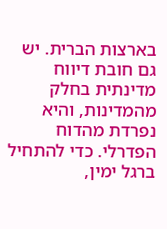בארצות הברית. יש גם חובת דיווח מדינתית בחלק מהמדינות, והיא נפרדת מהדוח הפדרלי. כדי להתחיל ברגל ימין,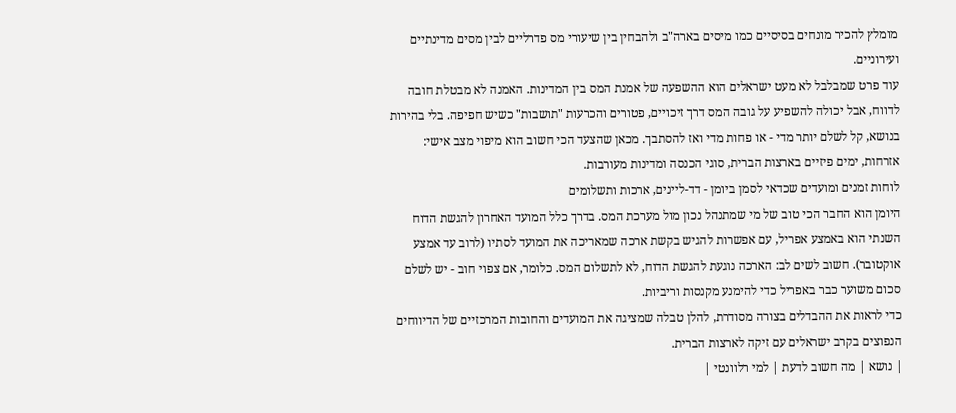מומלץ להכיר מונחים בסיסיים כמו מיסים בארה"ב ולהבחין בין שיעורי מס פדרליים לבין מסים מדינתיים ועירוניים.
עוד פרט שמבלבל לא מעט ישראלים הוא ההשפעה של אמנת המס בין המדינות. האמנה לא מבטלת חובה לדווח, אבל יכולה להשפיע על גובה המס דרך זיכויים, פטורים והכרעות "תושבות" כשיש חפיפה. בלי בהירות בנושא, קל לשלם יותר מדי - או פחות מדי ואז להסתבך. מכאן שהצעד הכי חשוב הוא מיפוי מצב אישי: אזרחות, ימים פיזיים בארצות הברית, סוגי הכנסה ומדינות מעורבות.
לוחות זמנים ומועדים שכדאי לסמן ביומן - דד-ליינים, ארכות ותשלומים
היומן הוא החבר הכי טוב של מי שמתנהל נכון מול מערכת המס. בדרך כלל המועד האחרון להגשת הדוח השנתי הוא באמצע אפריל, עם אפשרות להגיש בקשת ארכה שמאריכה את המועד לסתיו (לרוב עד אמצע אוקטובר). חשוב לשים לב: הארכה נוגעת להגשת הדוח, לא לתשלום המס. כלומר, אם צפוי חוב - יש לשלם סכום משוער כבר באפריל כדי להימנע מקנסות וריביות.
כדי לראות את ההבדלים בצורה מסודרת, להלן טבלה שמציגה את המועדים והחובות המרכזיים של הדיווחים הנפוצים בקרב ישראלים עם זיקה לארצות הברית.
| נושא | מה חשוב לדעת | למי רלוונטי |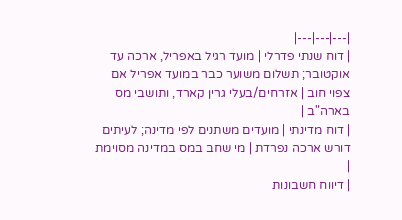|---|---|---|
| דוח שנתי פדרלי | מועד רגיל באפריל, ארכה עד אוקטובר; תשלום משוער כבר במועד אפריל אם צפוי חוב | אזרחים/בעלי גרין קארד, ותושבי מס בארה"ב |
| דוח מדינתי | מועדים משתנים לפי מדינה; לעיתים דורש ארכה נפרדת | מי שחב במס במדינה מסוימת |
| דיווח חשבונות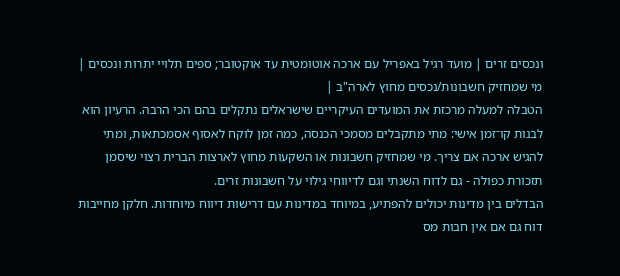ונכסים זרים | מועד רגיל באפריל עם ארכה אוטומטית עד אוקטובר; ספים תלויי יתרות ונכסים | מי שמחזיק חשבונות/נכסים מחוץ לארה"ב |
הטבלה למעלה מרכזת את המועדים העיקריים שישראלים נתקלים בהם הכי הרבה. הרעיון הוא לבנות קו־זמן אישי: מתי מתקבלים מסמכי הכנסה, כמה זמן לוקח לאסוף אסמכתאות, ומתי להגיש ארכה אם צריך. מי שמחזיק חשבונות או השקעות מחוץ לארצות הברית רצוי שיסמן תזכורת כפולה - גם לדוח השנתי וגם לדיווחי גילוי על חשבונות זרים.
הבדלים בין מדינות יכולים להפתיע, במיוחד במדינות עם דרישות דיווח מיוחדות. חלקן מחייבות דוח גם אם אין חבות מס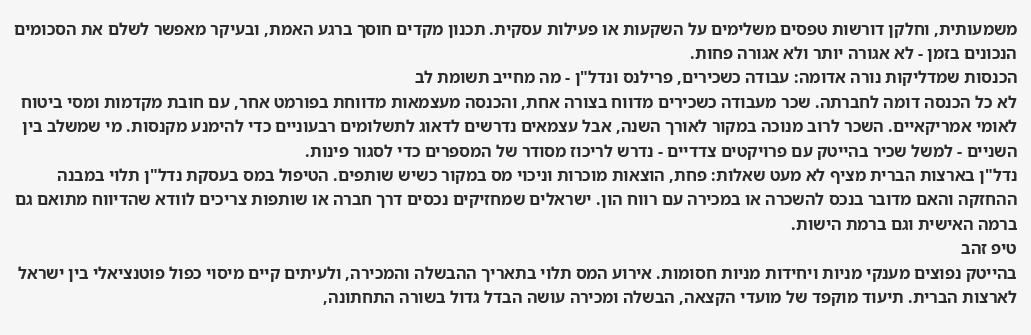משמעותית, וחלקן דורשות טפסים משלימים על השקעות או פעילות עסקית. תכנון מקדים חוסך ברגע האמת, ובעיקר מאפשר לשלם את הסכומים הנכונים בזמן - לא אגורה יותר ולא אגורה פחות.
הכנסות שמדליקות נורה אדומה: עבודה כשכירים, פרילנס ונדל"ן - מה מחייב תשומת לב
לא כל הכנסה דומה לחברתה. שכר מעבודה כשכירים מדווח בצורה אחת, והכנסה מעצמאות מדווחת בפורמט אחר, עם חובת מקדמות ומסי ביטוח לאומי אמריקאיים. השכר לרוב מנוכה במקור לאורך השנה, אבל עצמאים נדרשים לדאוג לתשלומים רבעוניים כדי להימנע מקנסות. מי שמשלב בין השניים - למשל שכיר בהייטק עם פרויקטים צדדיים - נדרש לריכוז מסודר של המספרים כדי לסגור פינות.
נדל"ן בארצות הברית מציף לא מעט שאלות: פחת, הוצאות מוכרות וניכוי מס במקור כשיש שותפים. הטיפול במס בעסקת נדל"ן תלוי במבנה ההחזקה והאם מדובר בנכס להשכרה או במכירה עם רווח הון. ישראלים שמחזיקים נכסים דרך חברה או שותפות צריכים לוודא שהדיווח מתואם גם ברמה האישית וגם ברמת הישות.
טיפ זהב
בהייטק נפוצים מענקי מניות ויחידות מניות חסומות. אירוע המס תלוי בתאריך ההבשלה והמכירה, ולעיתים קיים מיסוי כפול פוטנציאלי בין ישראל לארצות הברית. תיעוד מוקפד של מועדי הקצאה, הבשלה ומכירה עושה הבדל גדול בשורה התחתונה,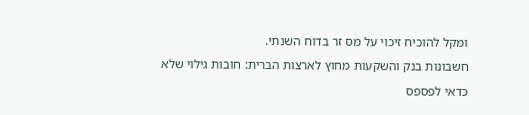ומקל להוכיח זיכוי על מס זר בדוח השנתי.
חשבונות בנק והשקעות מחוץ לארצות הברית: חובות גילוי שלא כדאי לפספס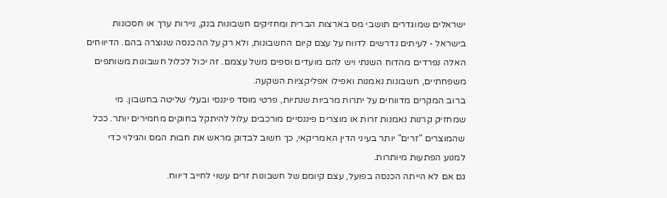ישראלים שמוגדרים תושבי מס בארצות הברית ומחזיקים חשבונות בנק, ניירות ערך או חסכונות בישראל - לעיתים נדרשים לדווח על עצם קיום החשבונות, ולא רק על ההכנסה שנוצרה בהם. הדיווחים האלה נפרדים מהדוח השנתי ויש להם מועדים וספים משל עצמם. זה יכול לכלול חשבונות משותפים משפחתיים, חשבונות נאמנות ואפילו אפליקציות השקעה.
ברוב המקרים מדווחים על יתרות מרביות שנתיות, פרטי מוסד פיננסי ובעלי שליטה בחשבון. מי שמחזיק קרנות נאמנות זרות או מוצרים פיננסיים מורכבים עלול להיתקל בחוקים מחמירים יותר. ככל שהמוצרים "זרים" יותר בעיני הדין האמריקאי, כך חשוב לבדוק מראש את חבות המס והגילוי כדי למנוע הפתעות מיותרות.
גם אם לא הייתה הכנסה בפועל, עצם קיומם של חשבונות זרים עשוי לחייב דיווח.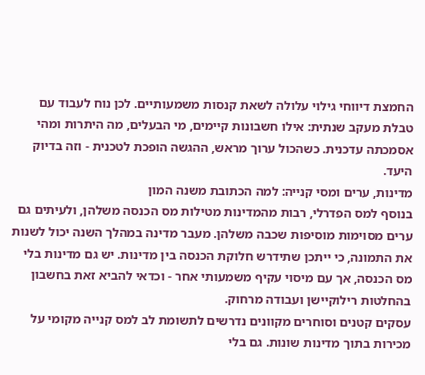החמצת דיווחי גילוי עלולה לשאת קנסות משמעותיים. לכן נוח לעבוד עם טבלת מעקב שנתית: אילו חשבונות קיימים, מי הבעלים, מה היתרות ומהי אסמכתה עדכנית. כשהכול ערוך מראש, ההגשה הופכת לטכנית - וזה בדיוק היעד.
מדינות, ערים ומסי קנייה: למה הכתובת משנה המון
בנוסף למס הפדרלי, רבות מהמדינות מטילות מס הכנסה משלהן, ולעיתים גם ערים מסוימות מוסיפות שכבה משלהן. מעבר מדינה במהלך השנה יכול לשנות את התמונה, כי ייתכן שתידרש חלוקת הכנסה בין מדינות. יש גם מדינות בלי מס הכנסה, אך עם מיסוי עקיף משמעותי אחר - וכדאי להביא זאת בחשבון בהחלטות רילוקיישן ועבודה מרחוק.
עסקים קטנים וסוחרים מקוונים נדרשים לתשומת לב למס קנייה מקומי על מכירות בתוך מדינות שונות. גם בלי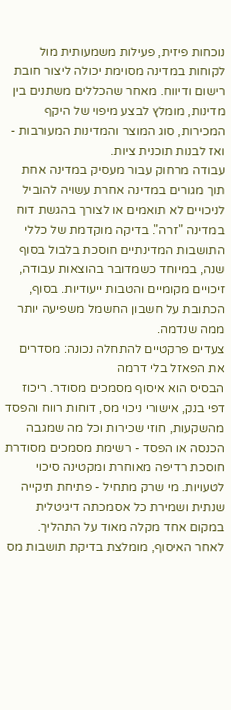נוכחות פיזית, פעילות משמעותית מול לקוחות במדינה מסוימת יכולה ליצור חובת רישום ודיווח. מאחר שהכללים משתנים בין מדינות, מומלץ לבצע מיפוי של היקף המכירות, סוג המוצר והמדינות המעורבות - ואז לבנות תוכנית ציות.
עבודה מרחוק עבור מעסיק במדינה אחת תוך מגורים במדינה אחרת עשויה להוביל לניכויים לא תואמים או לצורך בהגשת דוח במדינה "זרה". בדיקה מוקדמת של כללי התושבות המדינתיים חוסכת בלבול בסוף שנה, במיוחד כשמדובר בהוצאות עבודה, זיכויים מקומיים והטבות ייעודיות. בסוף, הכתובת על חשבון החשמל משפיעה יותר ממה שנדמה.
צעדים פרקטיים להתחלה נכונה: מסדרים את הפאזל בלי דרמה
הבסיס הוא איסוף מסמכים מסודר. ריכוז דפי בנק, אישורי ניכוי מס, דוחות רווח והפסד מהשקעות, חוזי שכירות וכל מה שמגבה הכנסה או הפסד - רשימת מסמכים מסודרת חוסכת רדיפה מאוחרת ומקטינה סיכוי לטעויות. מי שרק מתחיל - פתיחת תיקייה שנתית ושמירת כל אסמכתה דיגיטלית במקום אחד מקלה מאוד על התהליך.
לאחר האיסוף, מומלצת בדיקת תושבות מס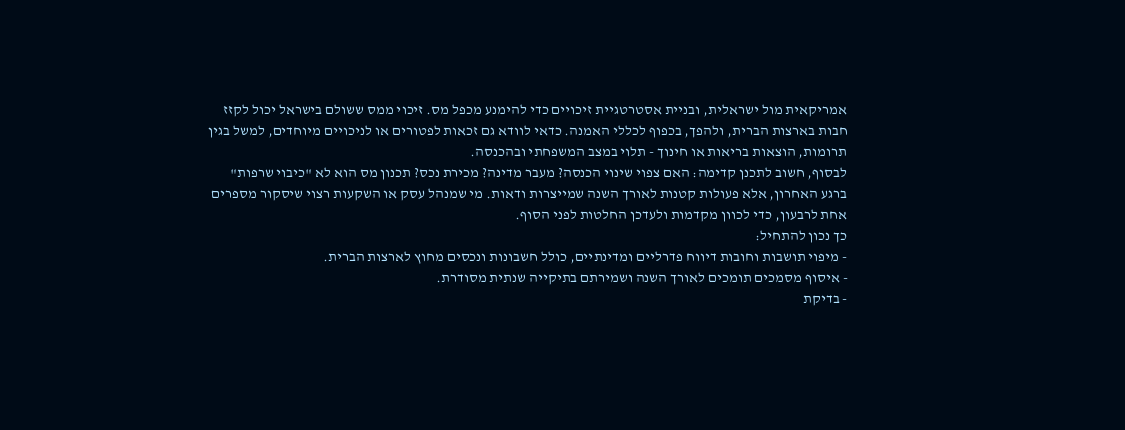אמריקאית מול ישראלית, ובניית אסטרטגיית זיכויים כדי להימנע מכפל מס. זיכוי ממס ששולם בישראל יכול לקזז חבות בארצות הברית, ולהפך, בכפוף לכללי האמנה. כדאי לוודא גם זכאות לפטורים או לניכויים מיוחדים, למשל בגין תרומות, הוצאות בריאות או חינוך - תלוי במצב המשפחתי ובהכנסה.
לבסוף, חשוב לתכנן קדימה: האם צפוי שינוי הכנסה? מעבר מדינה? מכירת נכס? תכנון מס הוא לא "כיבוי שרפות" ברגע האחרון, אלא פעולות קטנות לאורך השנה שמייצרות ודאות. מי שמנהל עסק או השקעות רצוי שיסקור מספרים אחת לרבעון, כדי לכוון מקדמות ולעדכן החלטות לפני הסוף.
כך נכון להתחיל:
- מיפוי תושבות וחובות דיווח פדרליים ומדינתיים, כולל חשבונות ונכסים מחוץ לארצות הברית.
- איסוף מסמכים תומכים לאורך השנה ושמירתם בתיקייה שנתית מסודרת.
- בדיקת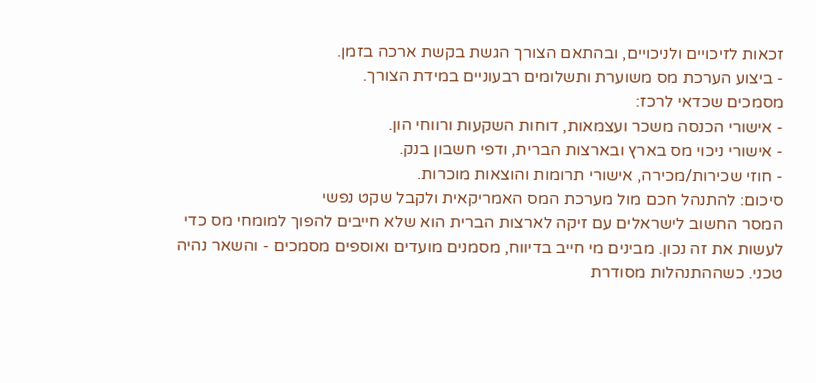זכאות לזיכויים ולניכויים, ובהתאם הצורך הגשת בקשת ארכה בזמן.
- ביצוע הערכת מס משוערת ותשלומים רבעוניים במידת הצורך.
מסמכים שכדאי לרכז:
- אישורי הכנסה משכר ועצמאות, דוחות השקעות ורווחי הון.
- אישורי ניכוי מס בארץ ובארצות הברית, ודפי חשבון בנק.
- חוזי שכירות/מכירה, אישורי תרומות והוצאות מוכרות.
סיכום: להתנהל חכם מול מערכת המס האמריקאית ולקבל שקט נפשי
המסר החשוב לישראלים עם זיקה לארצות הברית הוא שלא חייבים להפוך למומחי מס כדי לעשות את זה נכון. מבינים מי חייב בדיווח, מסמנים מועדים ואוספים מסמכים - והשאר נהיה טכני. כשההתנהלות מסודרת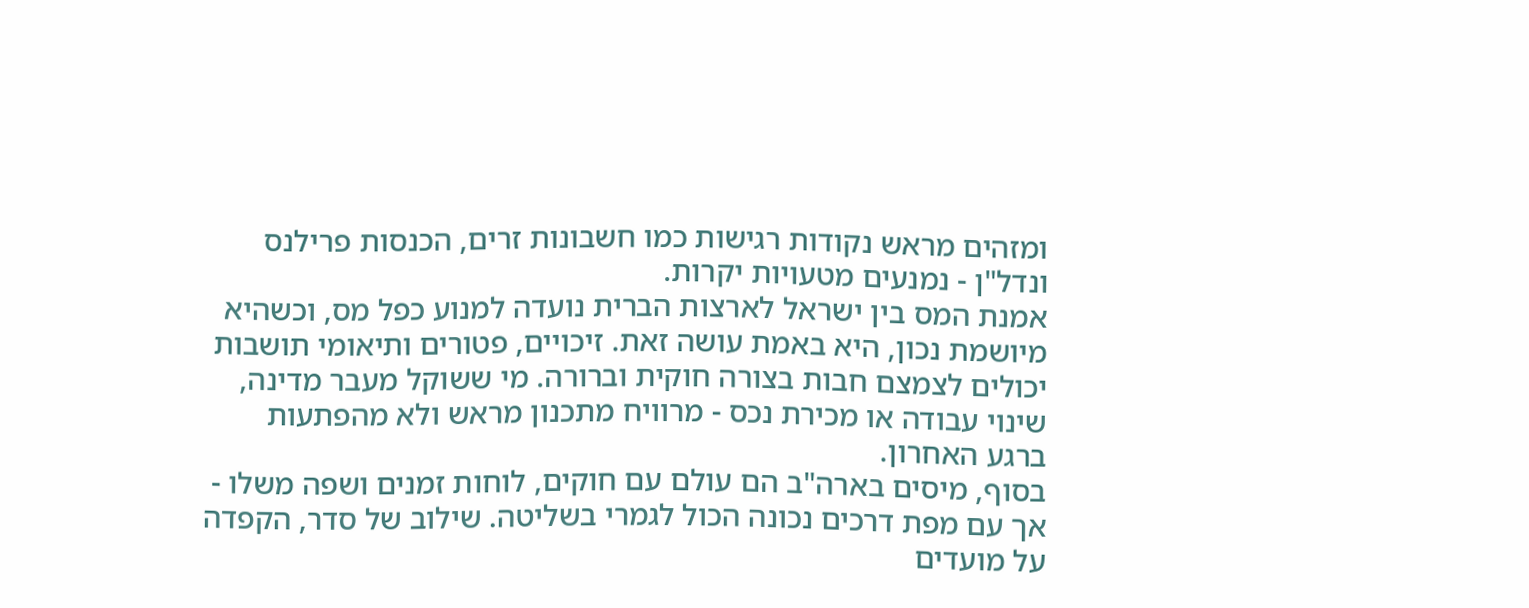ומזהים מראש נקודות רגישות כמו חשבונות זרים, הכנסות פרילנס ונדל"ן - נמנעים מטעויות יקרות.
אמנת המס בין ישראל לארצות הברית נועדה למנוע כפל מס, וכשהיא מיושמת נכון, היא באמת עושה זאת. זיכויים, פטורים ותיאומי תושבות יכולים לצמצם חבות בצורה חוקית וברורה. מי ששוקל מעבר מדינה, שינוי עבודה או מכירת נכס - מרוויח מתכנון מראש ולא מהפתעות ברגע האחרון.
בסוף, מיסים בארה"ב הם עולם עם חוקים, לוחות זמנים ושפה משלו - אך עם מפת דרכים נכונה הכול לגמרי בשליטה. שילוב של סדר, הקפדה על מועדים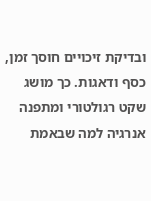ובדיקת זיכויים חוסך זמן, כסף ודאגות. כך מושג שקט רגולטורי ומתפנה אנרגיה למה שבאמת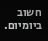חשוב ביומיום.